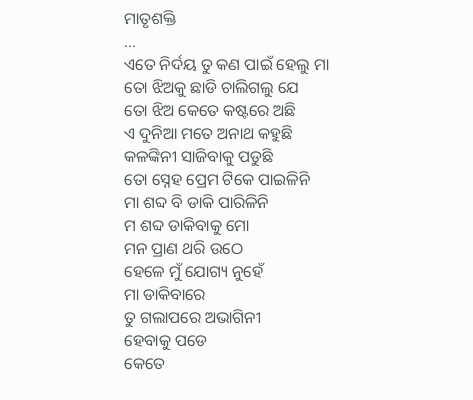ମାତୃଶକ୍ତି
...
ଏତେ ନିର୍ଦୟ ତୁ କଣ ପାଇଁ ହେଲୁ ମା
ତୋ ଝିଅକୁ ଛାଡି ଚାଲିଗଲୁ ଯେ
ତୋ ଝିଅ କେତେ କଷ୍ଟରେ ଅଛି
ଏ ଦୁନିଆ ମତେ ଅନାଥ କହୁଛି
କଳଙ୍କିନୀ ସାଜିବାକୁ ପଡୁଛି
ତୋ ସ୍ନେହ ପ୍ରେମ ଟିକେ ପାଇଳିନି
ମା ଶବ୍ଦ ବି ଡାକି ପାରିଳିନି
ମ ଶବ୍ଦ ଡାକିବାକୁ ମୋ
ମନ ପ୍ରାଣ ଥରି ଉଠେ
ହେଳେ ମୁଁ ଯୋଗ୍ୟ ନୁହେଁ
ମା ଡାକିବାରେ
ତୁ ଗଲାପରେ ଅଭାଗିନୀ
ହେବାକୁ ପଡେ
କେତେ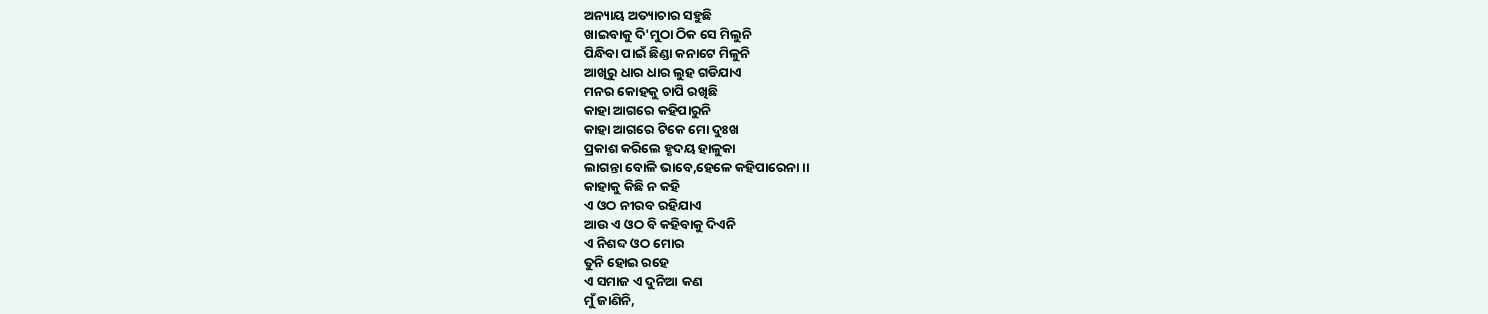ଅନ୍ୟାୟ ଅତ୍ୟାଚାର ସହୁଛି
ଖାଇବାକୁ ଦି'ମୁଠା ଠିକ ସେ ମିଲୁନି
ପିନ୍ଧିବା ପାଇଁ ଛିଣ୍ଡା କନାଟେ ମିଳୁନି
ଆଖିରୁ ଧାର ଧାର ଲୁହ ଗଡିଯାଏ
ମନର କୋହକୁ ଚାପି ରଖିଛି
କାହା ଆଗରେ କହିପାରୁନି
କାହା ଆଗରେ ଟିକେ ମୋ ଦୁଃଖ
ପ୍ରକାଶ କରିଲେ ହୃଦୟ ହାଳୁକା
ଲାଗନ୍ତା ବୋଳି ଭାବେ,ହେଳେ କହିପାରେନା ।।
କାହାକୁ କିଛି ନ କହି
ଏ ଓଠ ନୀରବ ରହିଯାଏ
ଆଉ ଏ ଓଠ ବି କହିବାକୁ ଦିଏନି
ଏ ନିଶବ୍ଦ ଓଠ ମୋର
ତୁନି ହୋଇ ରହେ
ଏ ସମାଜ ଏ ଦୁନିଆ କଣ
ମୁଁ ଜାଣିନି,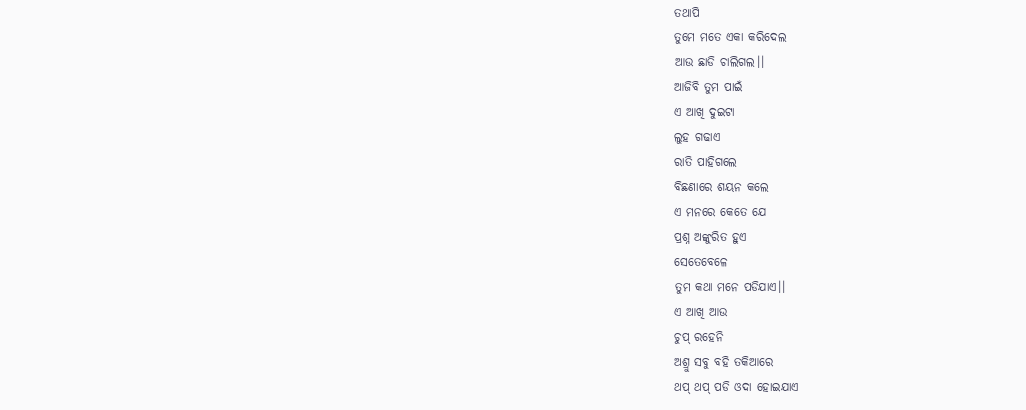ତଥାପି
ତୁମେ ମତେ ଏକା କରିଦେଲ
ଆଉ ଛାଡି ଚାଲିଗଲ।।
ଆଜିବି ତୁମ ପାଇଁ
ଏ ଆଖି ଦୁଇଟା
ଲୁହ ଗଢାଏ
ରାତି ପାହିଗଲେ
ବିଛଣାରେ ଶୟନ କଲେ
ଏ ମନରେ କେତେ ଯେ
ପ୍ରଶ୍ନ ଅଙ୍କୁରିତ ହୁଏ
ସେତେବେଳେ
ତୁମ କଥା ମନେ ପଡିଯାଏ।।
ଏ ଆଖି ଆଉ
ଚୁପ୍ ରହେନି
ଅଶ୍ରୁ ସବୁ ବହି ତକିଆରେ
ଥପ୍ ଥପ୍ ପଡି ଓଦା ହୋଇଯାଏ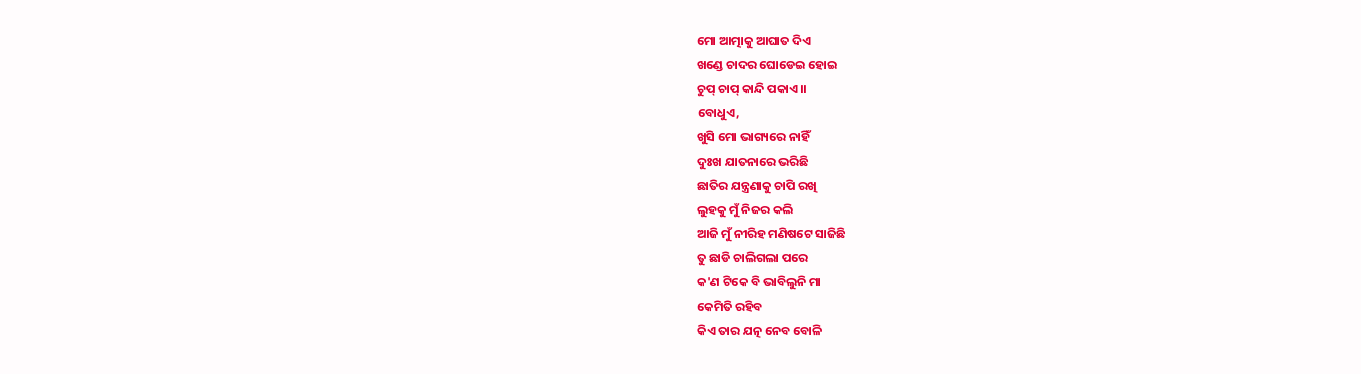ମୋ ଆତ୍ମାକୁ ଆଘାତ ଦିଏ
ଖଣ୍ଡେ ଚାଦର ଘୋଡେଇ ହୋଇ
ଚୁପ୍ ଚାପ୍ କାନ୍ଦି ପକାଏ।।
ବୋଧୁଏ,
ଖୁସି ମୋ ଭାଗ୍ୟରେ ନାହିଁ
ଦୁଃଖ ଯାତନାରେ ଭରିଛି
ଛାତିର ଯନ୍ତ୍ରଣାକୁ ଚାପି ରଖି
ଲୁହକୁ ମୁଁ ନିଜର କଲି
ଆଜି ମୁଁ ନୀରିହ ମଣିଷଟେ ସାଜିଛି
ତୁ ଛାଡି ଚାଲିଗଲା ପରେ
କ'ଣ ଟିକେ ବି ଭାବିଲୁନି ମା
କେମିତି ରହିବ
କିଏ ତାର ଯତ୍ନ ନେବ ବୋଳି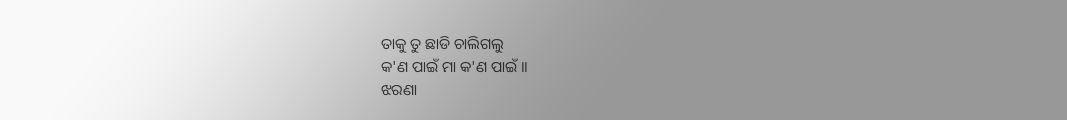ତାକୁ ତୁ ଛାଡି ଚାଲିଗଲୁ
କ'ଣ ପାଇଁ ମା କ'ଣ ପାଇଁ ।।
ଝରଣା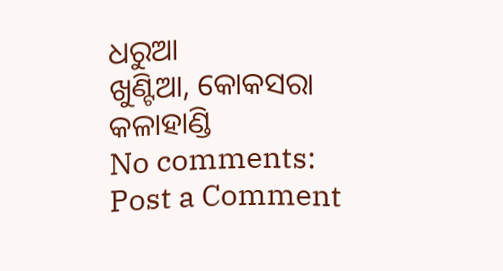ଧରୁଆ
ଖୁଣ୍ଟିଆ, କୋକସରା
କଳାହାଣ୍ଡି
No comments:
Post a Comment